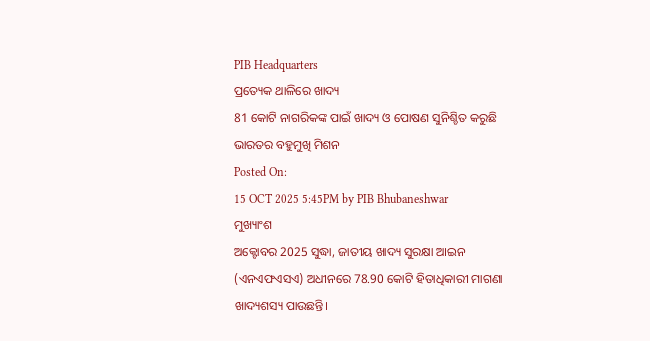PIB Headquarters
ପ୍ରତ୍ୟେକ ଥାଳିରେ ଖାଦ୍ୟ
81 କୋଟି ନାଗରିକଙ୍କ ପାଇଁ ଖାଦ୍ୟ ଓ ପୋଷଣ ସୁନିଶ୍ଚିତ କରୁଛି ଭାରତର ବହୁମୁଖି ମିଶନ
Posted On:
15 OCT 2025 5:45PM by PIB Bhubaneshwar
ମୁଖ୍ୟାଂଶ
ଅକ୍ଟୋବର 2025 ସୁଦ୍ଧା, ଜାତୀୟ ଖାଦ୍ୟ ସୁରକ୍ଷା ଆଇନ (ଏନଏଫଏସଏ) ଅଧୀନରେ 78.90 କୋଟି ହିତାଧିକାରୀ ମାଗଣା ଖାଦ୍ୟଶସ୍ୟ ପାଉଛନ୍ତି।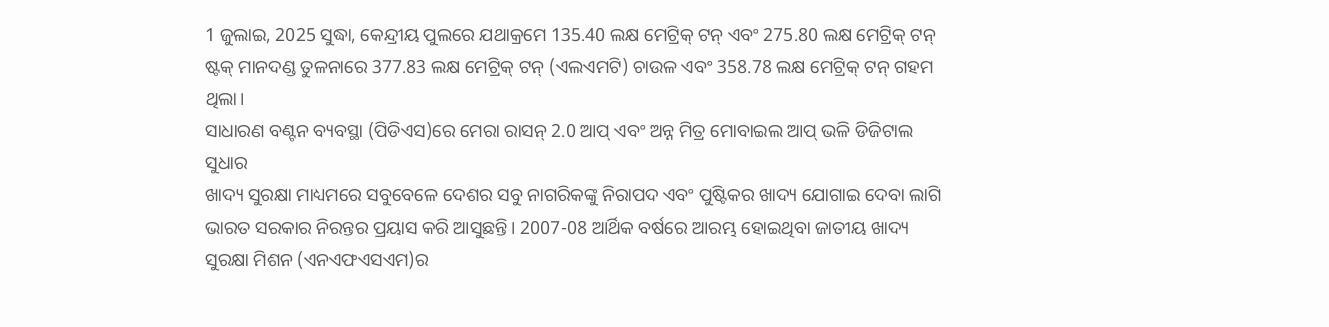1 ଜୁଲାଇ, 2025 ସୁଦ୍ଧା, କେନ୍ଦ୍ରୀୟ ପୁଲରେ ଯଥାକ୍ରମେ 135.40 ଲକ୍ଷ ମେଟ୍ରିକ୍ ଟନ୍ ଏବଂ 275.80 ଲକ୍ଷ ମେଟ୍ରିକ୍ ଟନ୍ ଷ୍ଟକ୍ ମାନଦଣ୍ଡ ତୁଳନାରେ 377.83 ଲକ୍ଷ ମେଟ୍ରିକ୍ ଟନ୍ (ଏଲଏମଟି) ଚାଉଳ ଏବଂ 358.78 ଲକ୍ଷ ମେଟ୍ରିକ୍ ଟନ୍ ଗହମ ଥିଲା।
ସାଧାରଣ ବଣ୍ଟନ ବ୍ୟବସ୍ଥା (ପିଡିଏସ)ରେ ମେରା ରାସନ୍ 2.0 ଆପ୍ ଏବଂ ଅନ୍ନ ମିତ୍ର ମୋବାଇଲ ଆପ୍ ଭଳି ଡିଜିଟାଲ ସୁଧାର
ଖାଦ୍ୟ ସୁରକ୍ଷା ମାଧ୍ୟମରେ ସବୁବେଳେ ଦେଶର ସବୁ ନାଗରିକଙ୍କୁ ନିରାପଦ ଏବଂ ପୁଷ୍ଟିକର ଖାଦ୍ୟ ଯୋଗାଇ ଦେବା ଲାଗି ଭାରତ ସରକାର ନିରନ୍ତର ପ୍ରୟାସ କରି ଆସୁଛନ୍ତି। 2007-08 ଆର୍ଥିକ ବର୍ଷରେ ଆରମ୍ଭ ହୋଇଥିବା ଜାତୀୟ ଖାଦ୍ୟ ସୁରକ୍ଷା ମିଶନ (ଏନଏଫଏସଏମ)ର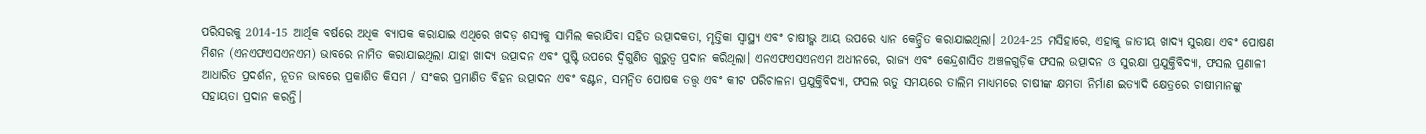ପରିସରକୁ 2014-15 ଆର୍ଥିକ ବର୍ଷରେ ଅଧିକ ବ୍ୟାପକ କରାଯାଇ ଏଥିରେ ଖଦଡ଼ ଶସ୍ୟକୁ ସାମିଲ କରାଯିବା ସହିତ ଉତ୍ପାଦକତା, ମୃତ୍ତିକା ସ୍ୱାସ୍ଥ୍ୟ ଏବଂ ଚାଷୀଭ୍କ ଆୟ ଉପରେ ଧ୍ୟାନ କେନ୍ଦ୍ରିତ କରାଯାଇଥିଲା। 2024-25 ମସିହାରେ, ଏହାକୁ ଜାତୀୟ ଖାଦ୍ୟ ସୁରକ୍ଷା ଏବଂ ପୋଷଣ ମିଶନ (ଏନଏଫଏସଏନଏମ) ଭାବରେ ନାମିତ କରାଯାଇଥିଲା ଯାହା ଖାଦ୍ୟ ଉତ୍ପାଦନ ଏବଂ ପୁଷ୍ଟି ଉପରେ ଦ୍ୱିଗୁଣିତ ଗୁରୁତ୍ୱ ପ୍ରଦାନ କରିଥିଲା। ଏନଏଫଏସଏନଏମ ଅଧୀନରେ, ରାଜ୍ୟ ଏବଂ କେନ୍ଦ୍ରଶାସିତ ଅଞ୍ଚଳଗୁଡ଼ିକ ଫସଲ ଉତ୍ପାଦନ ଓ ସୁରକ୍ଷା ପ୍ରଯୁକ୍ତିବିଦ୍ୟା, ଫସଲ ପ୍ରଣାଳୀ ଆଧାରିତ ପ୍ରଦର୍ଶନ, ନୂତନ ଭାବରେ ପ୍ରକାଶିତ କିସମ / ସଂକର ପ୍ରମାଣିତ ବିହନ ଉତ୍ପାଦନ ଏବଂ ବଣ୍ଟନ, ସମନ୍ୱିତ ପୋଷକ ତତ୍ତ୍ୱ ଏବଂ କୀଟ ପରିଚାଳନା ପ୍ରଯୁକ୍ତିବିଦ୍ୟା, ଫସଲ ଋତୁ ସମୟରେ ତାଲିମ ମାଧ୍ୟମରେ ଚାଷୀଙ୍କ କ୍ଷମତା ନିର୍ମାଣ ଇତ୍ୟାଦି କ୍ଷେତ୍ରରେ ଚାଷୀମାନଙ୍କୁ ସହାୟତା ପ୍ରଦାନ କରନ୍ତି।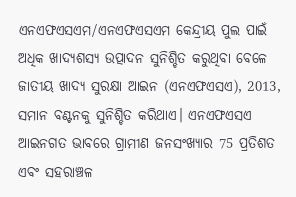ଏନଏଫଏସଏମ/ଏନଏଫଏସଏମ କେନ୍ଦ୍ରୀୟ ପୁଲ ପାଇଁ ଅଧିକ ଖାଦ୍ୟଶସ୍ୟ ଉତ୍ପାଦନ ସୁନିଶ୍ଚିତ କରୁଥିବା ବେଳେ ଜାତୀୟ ଖାଦ୍ୟ ସୁରକ୍ଷା ଆଇନ (ଏନଏଫଏସଏ), 2013, ସମାନ ବଣ୍ଟନକୁ ସୁନିଶ୍ଚିତ କରିଥାଏ। ଏନଏଫଏସଏ ଆଇନଗତ ଭାବରେ ଗ୍ରାମୀଣ ଜନସଂଖ୍ୟାର 75 ପ୍ରତିଶତ ଏବଂ ସହରାଞ୍ଚଳ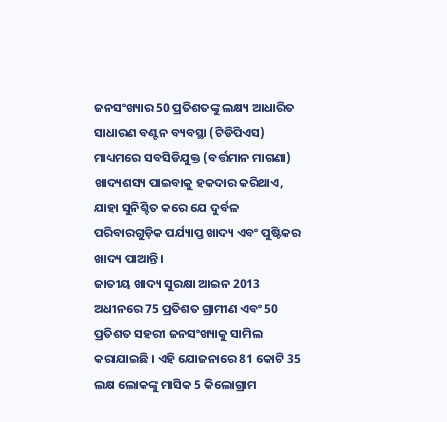ଜନସଂଖ୍ୟାର 50 ପ୍ରତିଶତଙ୍କୁ ଲକ୍ଷ୍ୟ ଆଧାରିତ ସାଧାରଣ ବଣ୍ଟନ ବ୍ୟବସ୍ଥା (ଟିଡିପିଏସ) ମାଧ୍ୟମରେ ସବସିଡିଯୁକ୍ତ (ବର୍ତ୍ତମାନ ମାଗଣା) ଖାଦ୍ୟଶସ୍ୟ ପାଇବାକୁ ହକଦାର କରିଥାଏ, ଯାହା ସୁନିଶ୍ଚିତ କରେ ଯେ ଦୁର୍ବଳ ପରିବାରଗୁଡ଼ିକ ପର୍ଯ୍ୟାପ୍ତ ଖାଦ୍ୟ ଏବଂ ପୁଷ୍ଟିକର ଖାଦ୍ୟ ପାଆନ୍ତି।
ଜାତୀୟ ଖାଦ୍ୟ ସୁରକ୍ଷା ଆଇନ 2013 ଅଧୀନରେ 75 ପ୍ରତିଶତ ଗ୍ରାମୀଣ ଏବଂ 50 ପ୍ରତିଶତ ସହରୀ ଜନସଂଖ୍ୟାକୁ ସାମିଲ କରାଯାଇଛି । ଏହି ଯୋଜନାରେ 81 କୋଟି 35 ଲକ୍ଷ ଲୋକଙ୍କୁ ମାସିକ 5 କିଲୋଗ୍ରାମ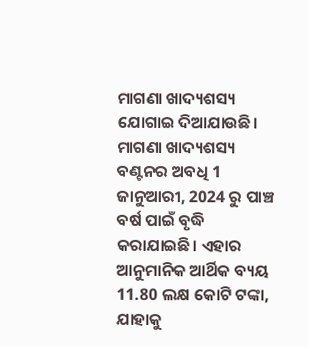ମାଗଣା ଖାଦ୍ୟଶସ୍ୟ ଯୋଗାଇ ଦିଆଯାଉଛି। ମାଗଣା ଖାଦ୍ୟଶସ୍ୟ ବଣ୍ଟନର ଅବଧି 1 ଜାନୁଆରୀ, 2024 ରୁ ପାଞ୍ଚ ବର୍ଷ ପାଇଁ ବୃଦ୍ଧି କରାଯାଇଛି। ଏହାର ଆନୁମାନିକ ଆର୍ଥିକ ବ୍ୟୟ 11.80 ଲକ୍ଷ କୋଟି ଟଙ୍କା, ଯାହାକୁ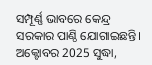ସମ୍ପୂର୍ଣ୍ଣ ଭାବରେ କେନ୍ଦ୍ର ସରକାର ପାଣ୍ଠି ଯୋଗାଇଛନ୍ତି। ଅକ୍ଟୋବର 2025 ସୁଦ୍ଧା,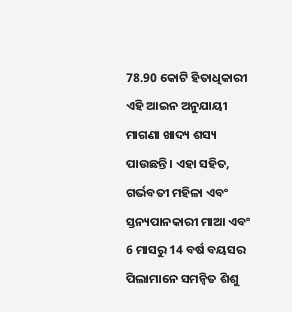78.90 କୋଟି ହିତାଧିକାରୀ ଏହି ଆଇନ ଅନୁଯାୟୀ ମାଗଣା ଖାଦ୍ୟ ଶସ୍ୟ ପାଉଛନ୍ତି। ଏହା ସହିତ, ଗର୍ଭବତୀ ମହିଳା ଏବଂ ସ୍ତନ୍ୟପାନକାରୀ ମାଆ ଏବଂ 6 ମାସରୁ 14 ବର୍ଷ ବୟସର ପିଲାମାନେ ସମନ୍ୱିତ ଶିଶୁ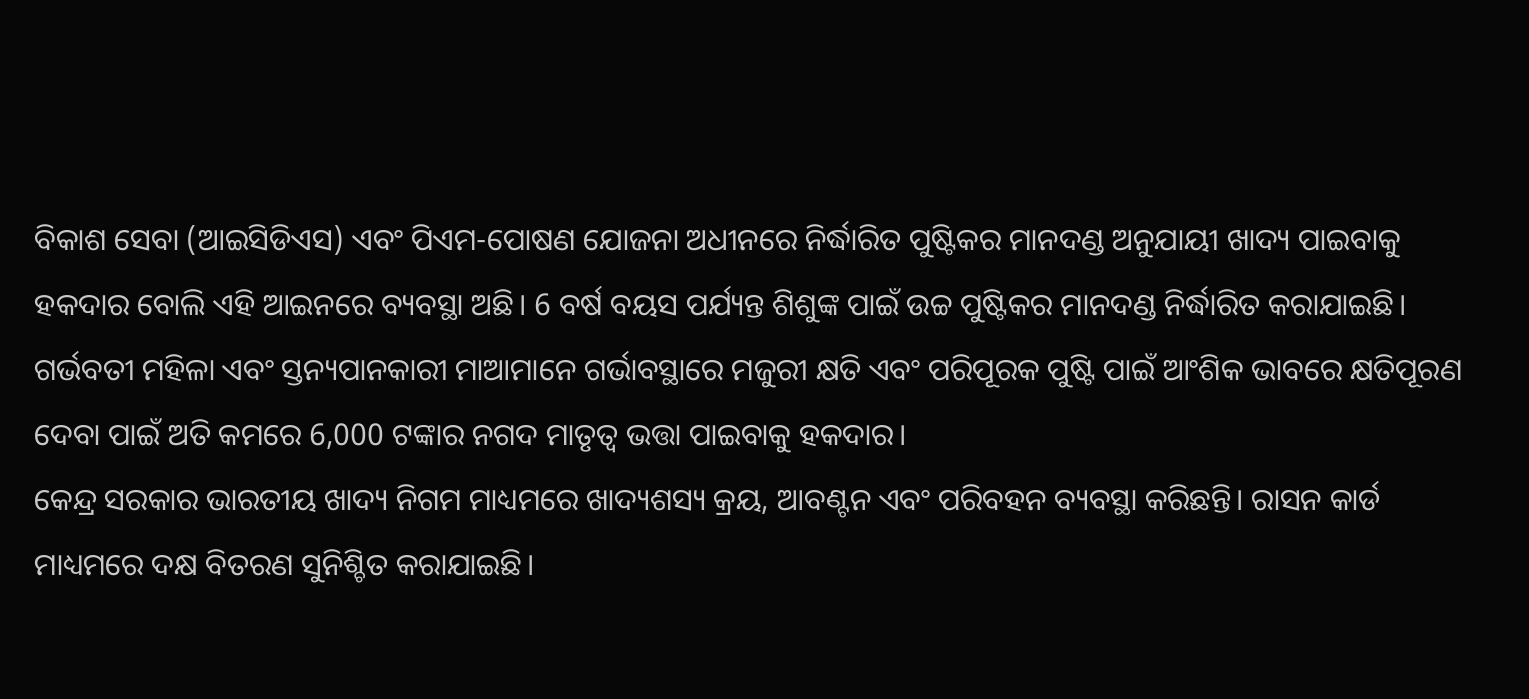ବିକାଶ ସେବା (ଆଇସିଡିଏସ) ଏବଂ ପିଏମ-ପୋଷଣ ଯୋଜନା ଅଧୀନରେ ନିର୍ଦ୍ଧାରିତ ପୁଷ୍ଟିକର ମାନଦଣ୍ଡ ଅନୁଯାୟୀ ଖାଦ୍ୟ ପାଇବାକୁ ହକଦାର ବୋଲି ଏହି ଆଇନରେ ବ୍ୟବସ୍ଥା ଅଛି। 6 ବର୍ଷ ବୟସ ପର୍ଯ୍ୟନ୍ତ ଶିଶୁଙ୍କ ପାଇଁ ଉଚ୍ଚ ପୁଷ୍ଟିକର ମାନଦଣ୍ଡ ନିର୍ଦ୍ଧାରିତ କରାଯାଇଛି। ଗର୍ଭବତୀ ମହିଳା ଏବଂ ସ୍ତନ୍ୟପାନକାରୀ ମାଆମାନେ ଗର୍ଭାବସ୍ଥାରେ ମଜୁରୀ କ୍ଷତି ଏବଂ ପରିପୂରକ ପୁଷ୍ଟି ପାଇଁ ଆଂଶିକ ଭାବରେ କ୍ଷତିପୂରଣ ଦେବା ପାଇଁ ଅତି କମରେ 6,000 ଟଙ୍କାର ନଗଦ ମାତୃତ୍ୱ ଭତ୍ତା ପାଇବାକୁ ହକଦାର।
କେନ୍ଦ୍ର ସରକାର ଭାରତୀୟ ଖାଦ୍ୟ ନିଗମ ମାଧ୍ୟମରେ ଖାଦ୍ୟଶସ୍ୟ କ୍ରୟ, ଆବଣ୍ଟନ ଏବଂ ପରିବହନ ବ୍ୟବସ୍ଥା କରିଛନ୍ତି। ରାସନ କାର୍ଡ ମାଧ୍ୟମରେ ଦକ୍ଷ ବିତରଣ ସୁନିଶ୍ଚିତ କରାଯାଇଛି।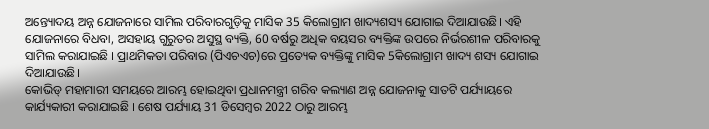ଅନ୍ତ୍ୟୋଦୟ ଅନ୍ନ ଯୋଜନାରେ ସାମିଲ ପରିବାରଗୁଡ଼ିକୁ ମାସିକ 35 କିଲୋଗ୍ରାମ ଖାଦ୍ୟଶସ୍ୟ ଯୋଗାଇ ଦିଆଯାଉଛି। ଏହି ଯୋଜନାରେ ବିଧବା, ଅସହାୟ ଗୁରୁତର ଅସୁସ୍ଥ ବ୍ୟକ୍ତି, 60 ବର୍ଷରୁ ଅଧିକ ବୟସର ବ୍ୟକ୍ତିଙ୍କ ଉପରେ ନିର୍ଭରଶୀଳ ପରିବାରକୁ ସାମିଲ କରାଯାଇଛି । ପ୍ରାଥମିକତା ପରିବାର (ପିଏଚଏଚ)ରେ ପ୍ରତ୍ୟେକ ବ୍ୟକ୍ତିଙ୍କୁ ମାସିକ 5କିଲୋଗ୍ରାମ ଖାଦ୍ୟ ଶସ୍ୟ ଯୋଗାଇ ଦିଆଯାଉଛି।
କୋଭିଡ୍ ମହାମାରୀ ସମୟରେ ଆରମ୍ଭ ହୋଇଥିବା ପ୍ରଧାନମନ୍ତ୍ରୀ ଗରିବ କଲ୍ୟାଣ ଅନ୍ନ ଯୋଜନାକୁ ସାତଟି ପର୍ଯ୍ୟାୟରେ କାର୍ଯ୍ୟକାରୀ କରାଯାଇଛି । ଶେଷ ପର୍ଯ୍ୟାୟ 31 ଡିସେମ୍ବର 2022 ଠାରୁ ଆରମ୍ଭ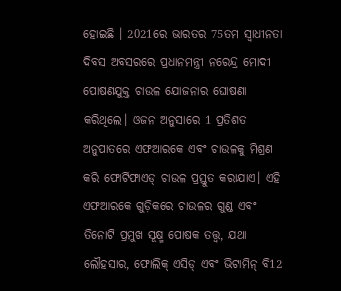ହୋଇଛି । 2021ରେ ଭାରତର 75ତମ ସ୍ୱାଧୀନତା ଦିବସ ଅବସରରେ ପ୍ରଧାନମନ୍ତ୍ରୀ ନରେନ୍ଦ୍ର ମୋଦୀ ପୋଷଣଯୁକ୍ତ ଚାଉଳ ଯୋଜନାର ଘୋଷଣା କରିଥିଲେ। ଓଜନ ଅନୁସାରେ 1 ପ୍ରତିଶତ ଅନୁପାତରେ ଏଫଆରକେ ଏବଂ ଚାଉଳକୁ ମିଶ୍ରଣ କରି ଫୋର୍ଟିଫାଏଡ୍ ଚାଉଳ ପ୍ରସ୍ତୁତ କରାଯାଏ। ଏହି ଏଫଆରକେ ଗୁଡ଼ିକରେ ଚାଉଳର ଗୁଣ୍ଡ ଏବଂ ତିନୋଟି ପ୍ରମୁଖ ସୂକ୍ଷ୍ମ ପୋଷକ ତତ୍ତ୍ୱ, ଯଥା ଲୌହସାର, ଫୋଲିକ୍ ଏସିଡ୍ ଏବଂ ଭିଟାମିନ୍ ବି12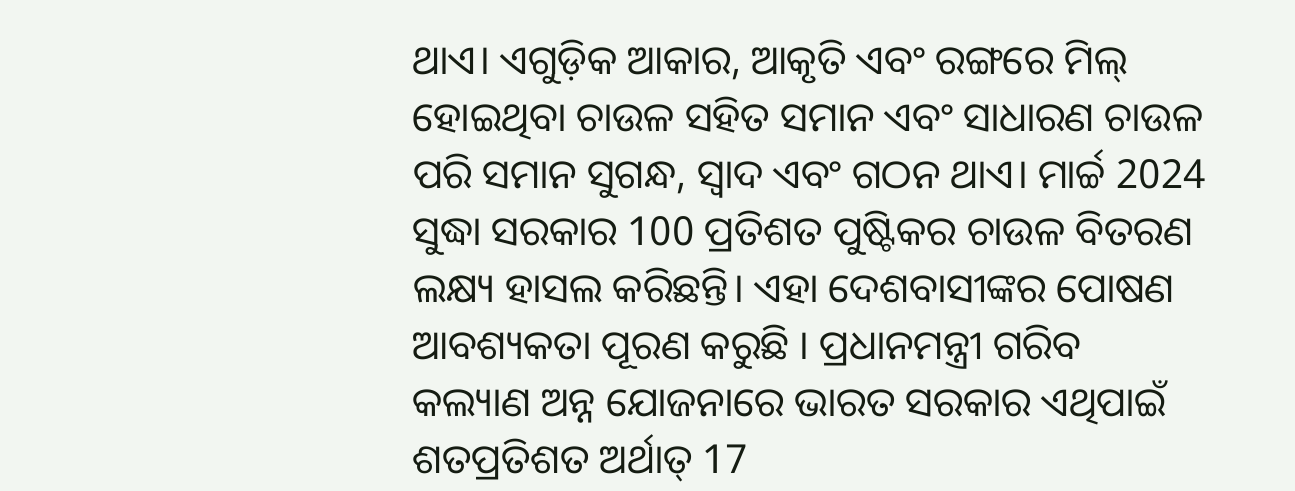ଥାଏ। ଏଗୁଡ଼ିକ ଆକାର, ଆକୃତି ଏବଂ ରଙ୍ଗରେ ମିଲ୍ ହୋଇଥିବା ଚାଉଳ ସହିତ ସମାନ ଏବଂ ସାଧାରଣ ଚାଉଳ ପରି ସମାନ ସୁଗନ୍ଧ, ସ୍ୱାଦ ଏବଂ ଗଠନ ଥାଏ। ମାର୍ଚ୍ଚ 2024 ସୁଦ୍ଧା ସରକାର 100 ପ୍ରତିଶତ ପୁଷ୍ଟିକର ଚାଉଳ ବିତରଣ ଲକ୍ଷ୍ୟ ହାସଲ କରିଛନ୍ତି। ଏହା ଦେଶବାସୀଙ୍କର ପୋଷଣ ଆବଶ୍ୟକତା ପୂରଣ କରୁଛି । ପ୍ରଧାନମନ୍ତ୍ରୀ ଗରିବ କଲ୍ୟାଣ ଅନ୍ନ ଯୋଜନାରେ ଭାରତ ସରକାର ଏଥିପାଇଁ ଶତପ୍ରତିଶତ ଅର୍ଥାତ୍ 17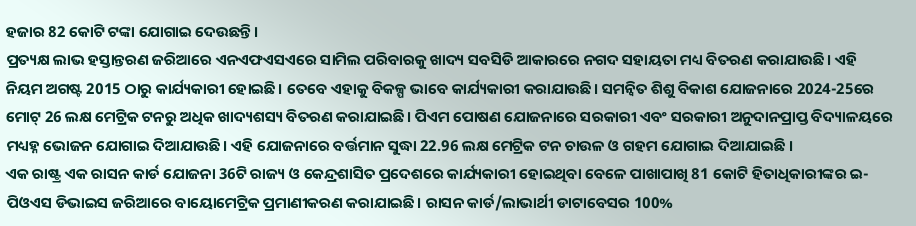ହଜାର 82 କୋଟି ଟଙ୍କା ଯୋଗାଇ ଦେଉଛନ୍ତି।
ପ୍ରତ୍ୟକ୍ଷ ଲାଭ ହସ୍ତାନ୍ତରଣ ଜରିଆରେ ଏନଏଫଏସଏରେ ସାମିଲ ପରିବାରକୁ ଖାଦ୍ୟ ସବସିଡି ଆକାରରେ ନଗଦ ସହାୟତା ମଧ୍ୟ ବିତରଣ କରାଯାଉଛି। ଏହି ନିୟମ ଅଗଷ୍ଟ 2015 ଠାରୁ କାର୍ଯ୍ୟକାରୀ ହୋଇଛି। ତେବେ ଏହାକୁ ବିକଳ୍ପ ଭାବେ କାର୍ଯ୍ୟକାରୀ କରାଯାଉଛି। ସମନ୍ୱିତ ଶିଶୁ ବିକାଶ ଯୋଜନାରେ 2024-25ରେ ମୋଟ୍ 26 ଲକ୍ଷ ମେଟ୍ରିକ ଟନରୁ ଅଧିକ ଖାଦ୍ୟଶସ୍ୟ ବିତରଣ କରାଯାଇଛି। ପିଏମ ପୋଷଣ ଯୋଜନାରେ ସରକାରୀ ଏବଂ ସରକାରୀ ଅନୁଦାନପ୍ରାପ୍ତ ବିଦ୍ୟାଳୟରେ ମଧ୍ୟହ୍ନ ଭୋଜନ ଯୋଗାଇ ଦିଆଯାଉଛି। ଏହି ଯୋଜନାରେ ବର୍ତ୍ତମାନ ସୁଦ୍ଧା 22.96 ଲକ୍ଷ ମେଟ୍ରିକ ଟନ ଚାଉଳ ଓ ଗହମ ଯୋଗାଇ ଦିଆଯାଇଛି ।
ଏକ ରାଷ୍ଟ୍ର ଏକ ରାସନ କାର୍ଡ ଯୋଜନା 36ଟି ରାଜ୍ୟ ଓ କେନ୍ଦ୍ରଶାସିତ ପ୍ରଦେଶରେ କାର୍ଯ୍ୟକାରୀ ହୋଇଥିବା ବେଳେ ପାଖାପାଖି 81 କୋଟି ହିତାଧିକାରୀଙ୍କର ଇ-ପିଓଏସ ଡିଭାଇସ ଜରିଆରେ ବାୟୋମେଟ୍ରିକ ପ୍ରମାଣୀକରଣ କରାଯାଇଛି। ରାସନ କାର୍ଡ/ଲାଭାର୍ଥୀ ଡାଟାବେସର 100%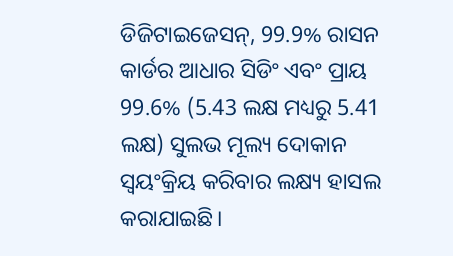ଡିଜିଟାଇଜେସନ୍, 99.9% ରାସନ କାର୍ଡର ଆଧାର ସିଡିଂ ଏବଂ ପ୍ରାୟ 99.6% (5.43 ଲକ୍ଷ ମଧ୍ୟରୁ 5.41 ଲକ୍ଷ) ସୁଲଭ ମୂଲ୍ୟ ଦୋକାନ ସ୍ୱୟଂକ୍ରିୟ କରିବାର ଲକ୍ଷ୍ୟ ହାସଲ କରାଯାଇଛି।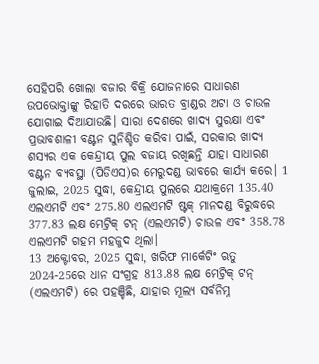ସେହିପରି ଖୋଲା ବଜାର ବିକ୍ରି ଯୋଜନାରେ ସାଧାରଣ ଉପଭୋକ୍ତାଙ୍କୁ ରିହାତି ଦରରେ ଭାରତ ବ୍ରାଣ୍ଡର ଅଟା ଓ ଚାଉଳ ଯୋଗାଇ ଦିଆଯାଉଛି। ସାରା ଦେଶରେ ଖାଦ୍ୟ ସୁରକ୍ଷା ଏବଂ ପ୍ରଭାବଶାଳୀ ବଣ୍ଟନ ସୁନିଶ୍ଚିତ କରିବା ପାଇଁ, ସରକାର ଖାଦ୍ୟ ଶସ୍ୟର ଏକ କେନ୍ଦ୍ରୀୟ ପୁଲ ବଜାୟ ରଖିଛନ୍ତି ଯାହା ସାଧାରଣ ବଣ୍ଟନ ବ୍ୟବସ୍ଥା (ପିଡିଏସ)ର ମେରୁଦଣ୍ଡ ଭାବରେ କାର୍ଯ୍ୟ କରେ। 1 ଜୁଲାଇ, 2025 ସୁଦ୍ଧା, କେନ୍ଦ୍ରୀୟ ପୁଲରେ ଯଥାକ୍ରମେ 135.40 ଏଲଏମଟି ଏବଂ 275.80 ଏଲଏମଟି ଷ୍ଟକ୍ ମାନଦଣ୍ଡ ବିରୁଦ୍ଧରେ 377.83 ଲକ୍ଷ ମେଟ୍ରିକ୍ ଟନ୍ (ଏଲଏମଟି) ଚାଉଳ ଏବଂ 358.78 ଏଲଏମଟି ଗହମ ମହଜୁଦ ଥିଲା।
13 ଅକ୍ଟୋବର, 2025 ସୁଦ୍ଧା, ଖରିଫ ମାର୍କେଟିଂ ଋତୁ 2024-25ରେ ଧାନ ସଂଗ୍ରହ 813.88 ଲକ୍ଷ ମେଟ୍ରିକ୍ ଟନ୍ (ଏଲଏମଟି) ରେ ପହଞ୍ଚିଛି, ଯାହାର ମୂଲ୍ୟ ସର୍ବନିମ୍ନ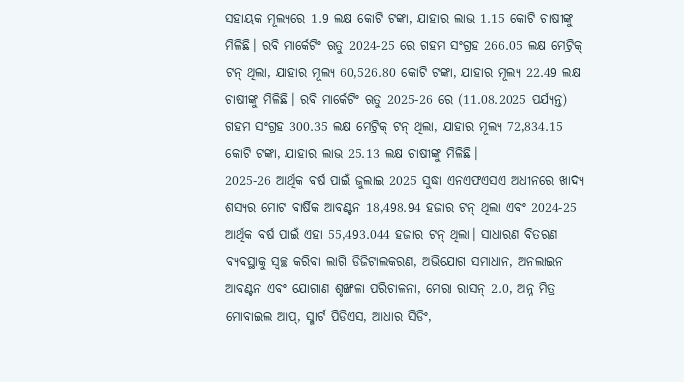ସହାୟକ ମୂଲ୍ୟରେ 1.9 ଲକ୍ଷ କୋଟି ଟଙ୍କା, ଯାହାର ଲାଭ 1.15 କୋଟି ଚାଷୀଙ୍କୁ ମିଳିଛି। ରବି ମାର୍କେଟିଂ ଋତୁ 2024-25 ରେ ଗହମ ସଂଗ୍ରହ 266.05 ଲକ୍ଷ ମେଟ୍ରିକ୍ ଟନ୍ ଥିଲା, ଯାହାର ମୂଲ୍ୟ 60,526.80 କୋଟି ଟଙ୍କା, ଯାହାର ମୂଲ୍ୟ 22.49 ଲକ୍ଷ ଚାଷୀଙ୍କୁ ମିଳିଛି। ରବି ମାର୍କେଟିଂ ଋତୁ 2025-26 ରେ (11.08.2025 ପର୍ଯ୍ୟନ୍ତ) ଗହମ ସଂଗ୍ରହ 300.35 ଲକ୍ଷ ମେଟ୍ରିକ୍ ଟନ୍ ଥିଲା, ଯାହାର ମୂଲ୍ୟ 72,834.15 କୋଟି ଟଙ୍କା, ଯାହାର ଲାଭ 25.13 ଲକ୍ଷ ଚାଷୀଙ୍କୁ ମିଳିଛି।
2025-26 ଆର୍ଥିକ ବର୍ଷ ପାଇଁ ଜୁଲାଇ 2025 ସୁଦ୍ଧା ଏନଏଫଏସଏ ଅଧୀନରେ ଖାଦ୍ୟ ଶସ୍ୟର ମୋଟ ବାର୍ଷିକ ଆବଣ୍ଟନ 18,498.94 ହଜାର ଟନ୍ ଥିଲା ଏବଂ 2024-25 ଆର୍ଥିକ ବର୍ଷ ପାଇଁ ଏହା 55,493.044 ହଜାର ଟନ୍ ଥିଲା। ସାଧାରଣ ବିତରଣ ବ୍ୟବସ୍ଥାକୁ ସ୍ୱଚ୍ଛ କରିବା ଲାଗି ଡିଜିଟାଲକରଣ, ଅଭିଯୋଗ ସମାଧାନ, ଅନଲାଇନ ଆବଣ୍ଟନ ଏବଂ ଯୋଗାଣ ଶୃଙ୍ଖଳା ପରିଚାଳନା, ମେରା ରାସନ୍ 2.0, ଅନ୍ନ ମିତ୍ର ମୋବାଇଲ ଆପ୍, ସ୍ମାର୍ଟ ପିଡିଏସ, ଆଧାର ସିଡିଂ,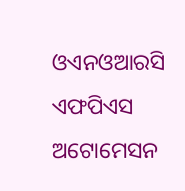ଓଏନଓଆରସି ଏଫପିଏସ ଅଟୋମେସନ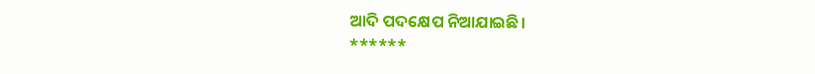ଆଦି ପଦକ୍ଷେପ ନିଆଯାଇଛି।
******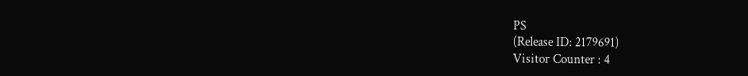PS
(Release ID: 2179691)
Visitor Counter : 4